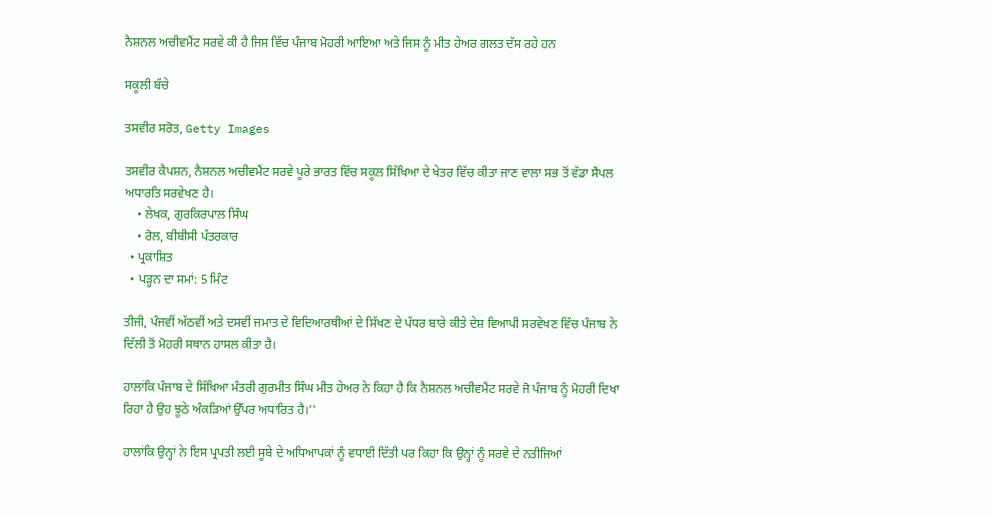ਨੈਸ਼ਨਲ ਅਚੀਵਮੈਂਟ ਸਰਵੇ ਕੀ ਹੈ ਜਿਸ ਵਿੱਚ ਪੰਜਾਬ ਮੋਹਰੀ ਆਇਆ ਅਤੇ ਜਿਸ ਨੂੰ ਮੀਤ ਹੇਅਰ ਗਲਤ ਦੱਸ ਰਹੇ ਹਨ

ਸਕੂਲੀ ਬੱਚੇ

ਤਸਵੀਰ ਸਰੋਤ, Getty Images

ਤਸਵੀਰ ਕੈਪਸ਼ਨ, ਨੈਸ਼ਨਲ ਅਚੀਵਮੈਂਟ ਸਰਵੇ ਪੂਰੇ ਭਾਰਤ ਵਿੱਚ ਸਕੂਲ ਸਿੱਖਿਆ ਦੇ ਖੇਤਰ ਵਿੱਚ ਕੀਤਾ ਜਾਣ ਵਾਲਾ ਸਭ ਤੋਂ ਵੱਡਾ ਸੈਂਪਲ ਅਧਾਰਤਿ ਸਰਵੇਖਣ ਹੈ।
    • ਲੇਖਕ, ਗੁਰਕਿਰਪਾਲ ਸਿੰਘ
    • ਰੋਲ, ਬੀਬੀਸੀ ਪੱਤਰਕਾਰ
  • ਪ੍ਰਕਾਸ਼ਿਤ
  • ਪੜ੍ਹਨ ਦਾ ਸਮਾਂ: 5 ਮਿੰਟ

ਤੀਜੀ, ਪੰਜਵੀਂ ਅੱਠਵੀਂ ਅਤੇ ਦਸਵੀਂ ਜਮਾਤ ਦੇ ਵਿਦਿਆਰਥੀਆਂ ਦੇ ਸਿੱਖਣ ਦੇ ਪੱਧਰ ਬਾਰੇ ਕੀਤੇ ਦੇਸ਼ ਵਿਆਪੀ ਸਰਵੇਖਣ ਵਿੱਚ ਪੰਜਾਬ ਨੇ ਦਿੱਲੀ ਤੋਂ ਮੋਹਰੀ ਸਥਾਨ ਹਾਸਲ ਕੀਤਾ ਹੈ।

ਹਾਲਾਂਕਿ ਪੰਜਾਬ ਦੇ ਸਿੱਖਿਆ ਮੰਤਰੀ ਗੁਰਮੀਤ ਸਿੰਘ ਮੀਤ ਹੇਅਰ ਨੇ ਕਿਹਾ ਹੈ ਕਿ ਨੈਸ਼ਨਲ ਅਚੀਵਮੈਂਟ ਸਰਵੇ ਜੋ ਪੰਜਾਬ ਨੂੰ ਮੋਹਰੀ ਦਿਖਾ ਰਿਹਾ ਹੈ ਉਹ ਝੂਠੇ ਅੰਕੜਿਆਂ ਉੱਪਰ ਅਧਾਰਿਤ ਹੈ।''

ਹਾਲਾਂਕਿ ਉਨ੍ਹਾਂ ਨੇ ਇਸ ਪ੍ਰਪਤੀ ਲਈ ਸੂਬੇ ਦੇ ਅਧਿਆਪਕਾਂ ਨੂੰ ਵਧਾਈ ਦਿੱਤੀ ਪਰ ਕਿਹਾ ਕਿ ਉਨ੍ਹਾਂ ਨੂੰ ਸਰਵੇ ਦੇ ਨਤੀਜਿਆਂ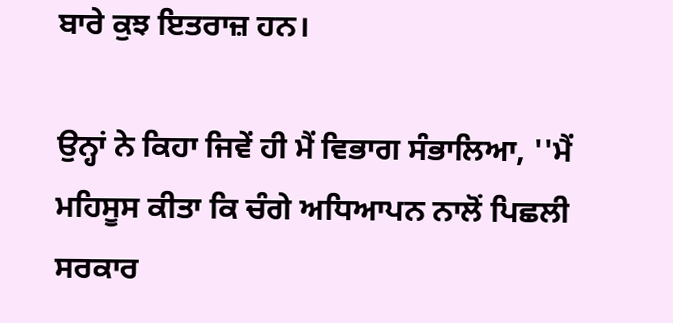ਬਾਰੇ ਕੁਝ ਇਤਰਾਜ਼ ਹਨ।

ਉਨ੍ਹਾਂ ਨੇ ਕਿਹਾ ਜਿਵੇਂ ਹੀ ਮੈਂ ਵਿਭਾਗ ਸੰਭਾਲਿਆ, ''ਮੈਂ ਮਹਿਸੂਸ ਕੀਤਾ ਕਿ ਚੰਗੇ ਅਧਿਆਪਨ ਨਾਲੋਂ ਪਿਛਲੀ ਸਰਕਾਰ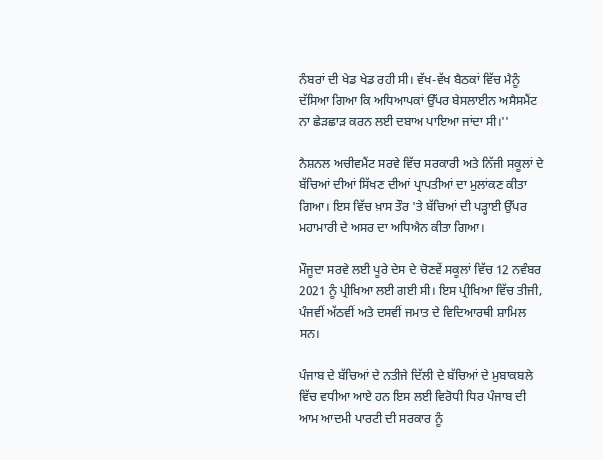ਨੰਬਰਾਂ ਦੀ ਖੇਡ ਖੇਡ ਰਹੀ ਸੀ। ਵੱਖ-ਵੱਖ ਬੈਠਕਾਂ ਵਿੱਚ ਮੈਨੂੰ ਦੱਸਿਆ ਗਿਆ ਕਿ ਅਧਿਆਪਕਾਂ ਉੱਪਰ ਬੇਸਲਾਈਨ ਅਸੈਸਮੈਂਟ ਨਾ ਛੇੜਛਾੜ ਕਰਨ ਲਈ ਦਬਾਅ ਪਾਇਆ ਜਾਂਦਾ ਸੀ।''

ਨੈਸ਼ਨਲ ਅਚੀਵਮੈਂਟ ਸਰਵੇ ਵਿੱਚ ਸਰਕਾਰੀ ਅਤੇ ਨਿੱਜੀ ਸਕੂਲਾਂ ਦੇ ਬੱਚਿਆਂ ਦੀਆਂ ਸਿੱਖਣ ਦੀਆਂ ਪ੍ਰਾਪਤੀਆਂ ਦਾ ਮੁਲਾਂਕਣ ਕੀਤਾ ਗਿਆ। ਇਸ ਵਿੱਚ ਖ਼ਾਸ ਤੌਰ 'ਤੇ ਬੱਚਿਆਂ ਦੀ ਪੜ੍ਹਾਈ ਉੱਪਰ ਮਹਾਮਾਰੀ ਦੇ ਅਸਰ ਦਾ ਅਧਿਐਨ ਕੀਤਾ ਗਿਆ।

ਮੌਜੂਦਾ ਸਰਵੇ ਲਈ ਪੂਰੇ ਦੇਸ ਦੇ ਚੋਣਵੇਂ ਸਕੂਲਾਂ ਵਿੱਚ 12 ਨਵੰਬਰ 2021 ਨੂੰ ਪ੍ਰੀਖਿਆ ਲਈ ਗਈ ਸੀ। ਇਸ ਪ੍ਰੀਖਿਆ ਵਿੱਚ ਤੀਜੀ, ਪੰਜਵੀਂ ਅੱਠਵੀਂ ਅਤੇ ਦਸਵੀਂ ਜਮਾਤ ਦੇ ਵਿਦਿਆਰਥੀ ਸ਼ਾਮਿਲ ਸਨ।

ਪੰਜਾਬ ਦੇ ਬੱਚਿਆਂ ਦੇ ਨਤੀਜੇ ਦਿੱਲੀ ਦੇ ਬੱਚਿਆਂ ਦੇ ਮੁਬਾਕਬਲੇ ਵਿੱਚ ਵਧੀਆ ਆਏ ਹਨ ਇਸ ਲਈ ਵਿਰੋਧੀ ਧਿਰ ਪੰਜਾਬ ਦੀ ਆਮ ਆਦਮੀ ਪਾਰਟੀ ਦੀ ਸਰਕਾਰ ਨੂੰ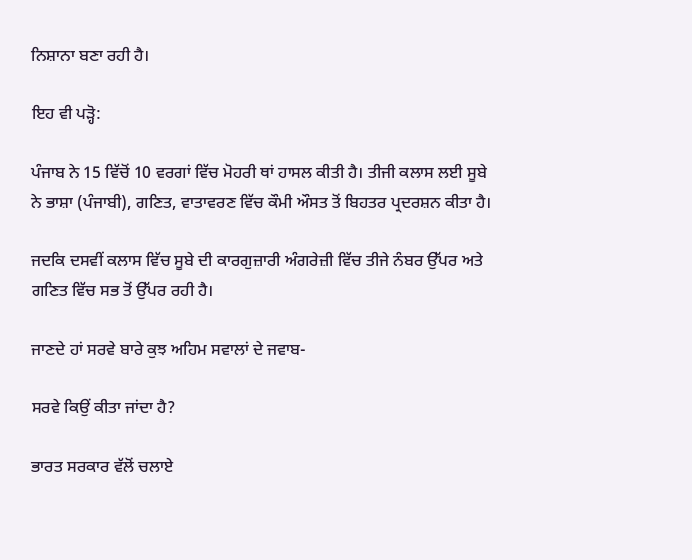ਨਿਸ਼ਾਨਾ ਬਣਾ ਰਹੀ ਹੈ।

ਇਹ ਵੀ ਪੜ੍ਹੋ:

ਪੰਜਾਬ ਨੇ 15 ਵਿੱਚੋਂ 10 ਵਰਗਾਂ ਵਿੱਚ ਮੋਹਰੀ ਥਾਂ ਹਾਸਲ ਕੀਤੀ ਹੈ। ਤੀਜੀ ਕਲਾਸ ਲਈ ਸੂਬੇ ਨੇ ਭਾਸ਼ਾ (ਪੰਜਾਬੀ), ਗਣਿਤ, ਵਾਤਾਵਰਣ ਵਿੱਚ ਕੌਮੀ ਔਸਤ ਤੋਂ ਬਿਹਤਰ ਪ੍ਰਦਰਸ਼ਨ ਕੀਤਾ ਹੈ।

ਜਦਕਿ ਦਸਵੀਂ ਕਲਾਸ ਵਿੱਚ ਸੂਬੇ ਦੀ ਕਾਰਗੁਜ਼ਾਰੀ ਅੰਗਰੇਜ਼ੀ ਵਿੱਚ ਤੀਜੇ ਨੰਬਰ ਉੱਪਰ ਅਤੇ ਗਣਿਤ ਵਿੱਚ ਸਭ ਤੋਂ ਉੱਪਰ ਰਹੀ ਹੈ।

ਜਾਣਦੇ ਹਾਂ ਸਰਵੇ ਬਾਰੇ ਕੁਝ ਅਹਿਮ ਸਵਾਲਾਂ ਦੇ ਜਵਾਬ-

ਸਰਵੇ ਕਿਉਂ ਕੀਤਾ ਜਾਂਦਾ ਹੈ?

ਭਾਰਤ ਸਰਕਾਰ ਵੱਲੋਂ ਚਲਾਏ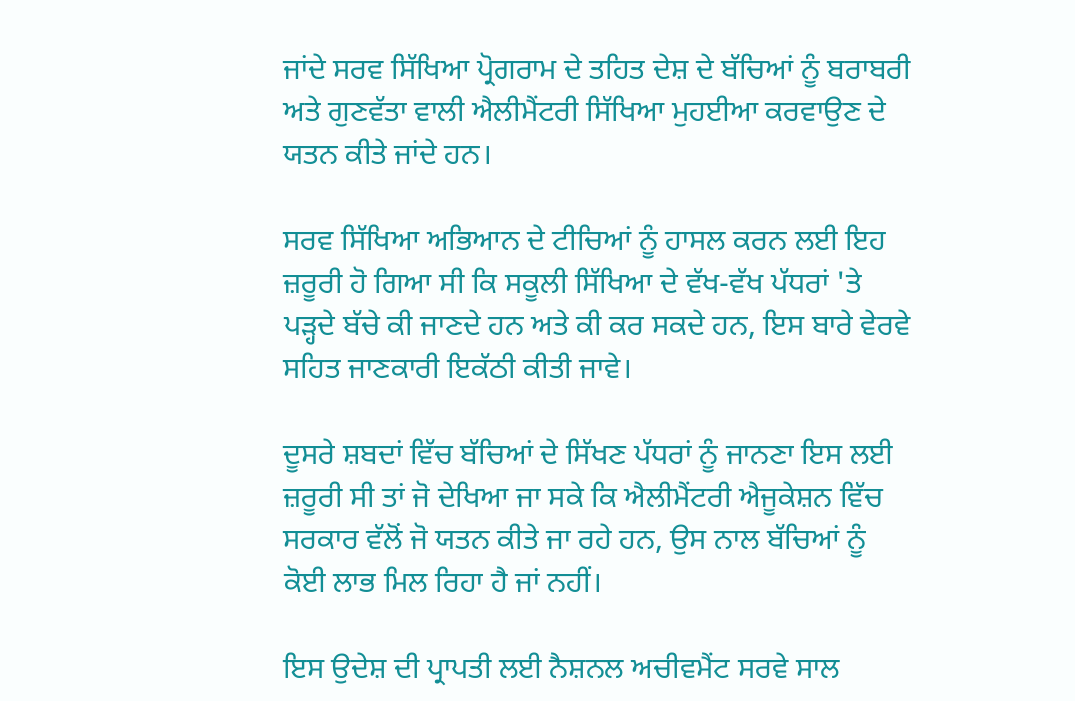ਜਾਂਦੇ ਸਰਵ ਸਿੱਖਿਆ ਪ੍ਰੋਗਰਾਮ ਦੇ ਤਹਿਤ ਦੇਸ਼ ਦੇ ਬੱਚਿਆਂ ਨੂੰ ਬਰਾਬਰੀ ਅਤੇ ਗੁਣਵੱਤਾ ਵਾਲੀ ਐਲੀਮੈਂਟਰੀ ਸਿੱਖਿਆ ਮੁਹਈਆ ਕਰਵਾਉਣ ਦੇ ਯਤਨ ਕੀਤੇ ਜਾਂਦੇ ਹਨ।

ਸਰਵ ਸਿੱਖਿਆ ਅਭਿਆਨ ਦੇ ਟੀਚਿਆਂ ਨੂੰ ਹਾਸਲ ਕਰਨ ਲਈ ਇਹ ਜ਼ਰੂਰੀ ਹੋ ਗਿਆ ਸੀ ਕਿ ਸਕੂਲੀ ਸਿੱਖਿਆ ਦੇ ਵੱਖ-ਵੱਖ ਪੱਧਰਾਂ 'ਤੇ ਪੜ੍ਹਦੇ ਬੱਚੇ ਕੀ ਜਾਣਦੇ ਹਨ ਅਤੇ ਕੀ ਕਰ ਸਕਦੇ ਹਨ, ਇਸ ਬਾਰੇ ਵੇਰਵੇ ਸਹਿਤ ਜਾਣਕਾਰੀ ਇਕੱਠੀ ਕੀਤੀ ਜਾਵੇ।

ਦੂਸਰੇ ਸ਼ਬਦਾਂ ਵਿੱਚ ਬੱਚਿਆਂ ਦੇ ਸਿੱਖਣ ਪੱਧਰਾਂ ਨੂੰ ਜਾਨਣਾ ਇਸ ਲਈ ਜ਼ਰੂਰੀ ਸੀ ਤਾਂ ਜੋ ਦੇਖਿਆ ਜਾ ਸਕੇ ਕਿ ਐਲੀਮੈਂਟਰੀ ਐਜੂਕੇਸ਼ਨ ਵਿੱਚ ਸਰਕਾਰ ਵੱਲੋਂ ਜੋ ਯਤਨ ਕੀਤੇ ਜਾ ਰਹੇ ਹਨ, ਉਸ ਨਾਲ ਬੱਚਿਆਂ ਨੂੰ ਕੋਈ ਲਾਭ ਮਿਲ ਰਿਹਾ ਹੈ ਜਾਂ ਨਹੀਂ।

ਇਸ ਉਦੇਸ਼ ਦੀ ਪ੍ਰਾਪਤੀ ਲਈ ਨੈਸ਼ਨਲ ਅਚੀਵਮੈਂਟ ਸਰਵੇ ਸਾਲ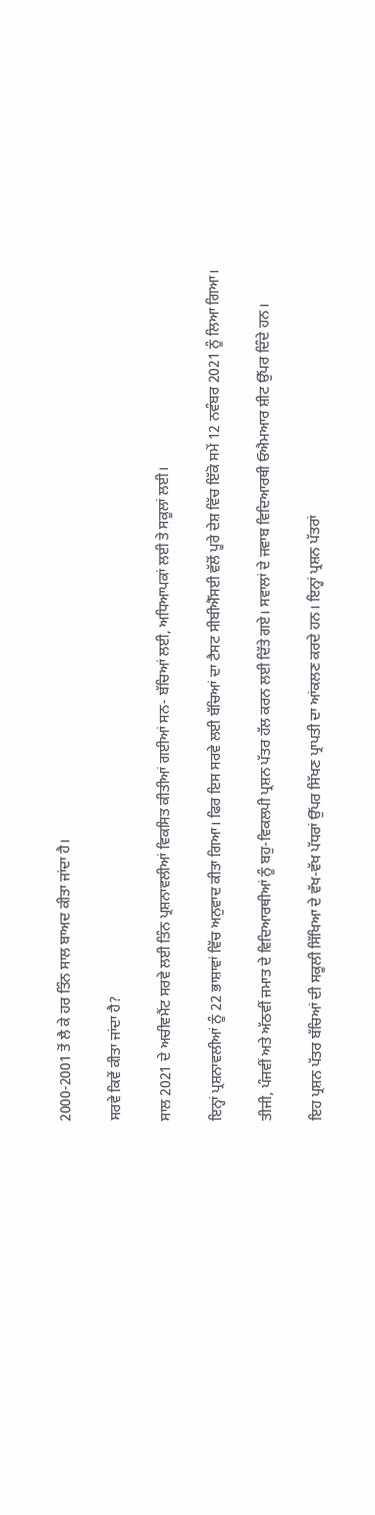2000-2001 ਤੋਂ ਲੈ ਕੇ ਹਰ ਤਿੰਨ ਸਾਲ ਬਾਅਦ ਕੀਤਾ ਜਾਂਦਾ ਹੈ।

ਸਰਵੇ ਕਿਵੇਂ ਕੀਤਾ ਜਾਂਦਾ ਹੈ?

ਸਾਲ 2021 ਦੇ ਅਚੀਵਮੈਂਟ ਸਰਵੇ ਲਈ ਤਿੰਨ ਪ੍ਰਸ਼ਨਾਵਲੀਆਂ ਵਿਕਸਿਤ ਕੀਤੀਆਂ ਗਈਆਂ ਸਨ- ਬੱਚਿਆਂ ਲਈ, ਅਧਿਆਪਕਾਂ ਲਈ ਤੇ ਸਕੂਲਾਂ ਲਈ।

ਇਨ੍ਹਾਂ ਪ੍ਰਸ਼ਨਾਵਲੀਆਂ ਨੂੰ 22 ਭਾਸ਼ਾਵਾਂ ਵਿੱਚ ਅਨੁਵਾਦ ਕੀਤਾ ਗਿਆ। ਫਿਰ ਇਸ ਸਰਵੇ ਲਈ ਬੱਚਿਆਂ ਦਾ ਟੈਸਟ ਸੀਬੀਐੱਸਈ ਵੱਲੋਂ ਪੂਰੇ ਦੇਸ਼ ਵਿੱਚ ਇੱਕੋ ਸਮੇਂ 12 ਨਵੰਬਰ 2021 ਨੂੰ ਲਿਆ ਗਿਆ।

ਤੀਜੀ, ਪੰਜਵੀਂ ਅਤੇ ਅੱਠਵੀਂ ਜਮਾਤ ਦੇ ਵਿਦਿਆਰਥੀਆਂ ਨੂੰ ਬਹੁ-ਵਿਕਲਪੀ ਪ੍ਰਸ਼ਨ ਪੱਤਰ ਹੱਲ ਕਰਨ ਲਈ ਦਿੱਤੇ ਗਏ। ਸਵਾਲਾਂ ਦੇ ਜਵਾਬ ਵਿਦਿਆਰਥੀ ਓਐਮਆਰ ਸ਼ੀਟ ਉੱਪਰ ਦਿੰਦੇ ਹਨ।

ਇਹ ਪ੍ਰਸ਼ਨ ਪੱਤਰ ਬੱਚਿਆਂ ਦੀ ਸਕੂਲੀ ਸਿੱਖਿਆ ਦੇ ਵੱਖ-ਵੱਖ ਪੱਧਰਾਂ ਉੱਪਰ ਸਿੱਖਣ ਪ੍ਰਾਪਤੀ ਦਾ ਆਂਕਲਣ ਕਰਦੇ ਹਨ। ਇਨ੍ਹਾਂ ਪ੍ਰਸ਼ਨ ਪੱਤਰਾਂ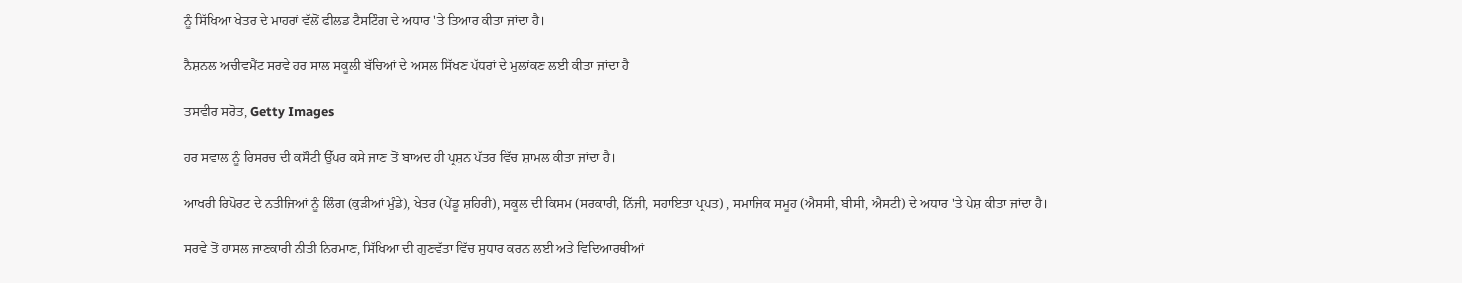ਨੂੰ ਸਿੱਖਿਆ ਖੇਤਰ ਦੇ ਮਾਹਰਾਂ ਵੱਲੋਂ ਫੀਲਡ ਟੈਸਟਿੰਗ ਦੇ ਅਧਾਰ 'ਤੇ ਤਿਆਰ ਕੀਤਾ ਜਾਂਦਾ ਹੈ।

ਨੈਸ਼ਨਲ ਅਚੀਵਮੈਂਟ ਸਰਵੇ ਹਰ ਸਾਲ ਸਕੂਲੀ ਬੱਚਿਆਂ ਦੇ ਅਸਲ ਸਿੱਖਣ ਪੱਧਰਾਂ ਦੇ ਮੁਲਾਂਕਣ ਲਈ ਕੀਤਾ ਜਾਂਦਾ ਹੈ

ਤਸਵੀਰ ਸਰੋਤ, Getty Images

ਹਰ ਸਵਾਲ ਨੂੰ ਰਿਸਰਚ ਦੀ ਕਸੌਟੀ ਉੱਪਰ ਕਸੇ ਜਾਣ ਤੋਂ ਬਾਅਦ ਹੀ ਪ੍ਰਸ਼ਨ ਪੱਤਰ ਵਿੱਚ ਸ਼ਾਮਲ ਕੀਤਾ ਜਾਂਦਾ ਹੈ।

ਆਖਰੀ ਰਿਪੋਰਟ ਦੇ ਨਤੀਜਿਆਂ ਨੂੰ ਲਿੰਗ (ਕੁੜੀਆਂ ਮੁੰਡੇ), ਖੇਤਰ (ਪੇਂਡੂ ਸ਼ਹਿਰੀ), ਸਕੂਲ ਦੀ ਕਿਸਮ (ਸਰਕਾਰੀ, ਨਿੱਜੀ, ਸਹਾਇਤਾ ਪ੍ਰਪਤ) , ਸਮਾਜਿਕ ਸਮੂਹ (ਐਸਸੀ, ਬੀਸੀ, ਐਸਟੀ) ਦੇ ਅਧਾਰ 'ਤੇ ਪੇਸ਼ ਕੀਤਾ ਜਾਂਦਾ ਹੈ।

ਸਰਵੇ ਤੋਂ ਹਾਸਲ ਜਾਣਕਾਰੀ ਨੀਤੀ ਨਿਰਮਾਣ, ਸਿੱਖਿਆ ਦੀ ਗੁਣਵੱਤਾ ਵਿੱਚ ਸੁਧਾਰ ਕਰਨ ਲਈ ਅਤੇ ਵਿਦਿਆਰਥੀਆਂ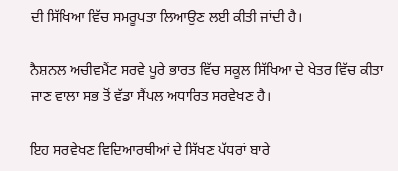ਦੀ ਸਿੱਖਿਆ ਵਿੱਚ ਸਮਰੂਪਤਾ ਲਿਆਉਣ ਲਈ ਕੀਤੀ ਜਾਂਦੀ ਹੈ।

ਨੈਸ਼ਨਲ ਅਚੀਵਮੈਂਟ ਸਰਵੇ ਪੂਰੇ ਭਾਰਤ ਵਿੱਚ ਸਕੂਲ ਸਿੱਖਿਆ ਦੇ ਖੇਤਰ ਵਿੱਚ ਕੀਤਾ ਜਾਣ ਵਾਲਾ ਸਭ ਤੋਂ ਵੱਡਾ ਸੈਂਪਲ ਅਧਾਰਿਤ ਸਰਵੇਖਣ ਹੈ।

ਇਹ ਸਰਵੇਖਣ ਵਿਦਿਆਰਥੀਆਂ ਦੇ ਸਿੱਖਣ ਪੱਧਰਾਂ ਬਾਰੇ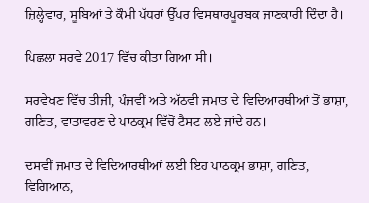ਜ਼ਿਲ੍ਹੇਵਾਰ, ਸੂਬਿਆਂ ਤੇ ਕੌਮੀ ਪੱਧਰਾਂ ਉੱਪਰ ਵਿਸਥਾਰਪੂਰਬਕ ਜਾਣਕਾਰੀ ਦਿੰਦਾ ਹੈ।

ਪਿਛਲਾ ਸਰਵੇ 2017 ਵਿੱਚ ਕੀਤਾ ਗਿਆ ਸੀ।

ਸਰਵੇਖਣ ਵਿੱਚ ਤੀਜੀ, ਪੰਜਵੀਂ ਅਤੇ ਅੱਠਵੀ ਜਮਾਤ ਦੇ ਵਿਦਿਆਰਥੀਆਂ ਤੋਂ ਭਾਸ਼ਾ, ਗਣਿਤ, ਵਾਤਾਵਰਣ ਦੇ ਪਾਠਕ੍ਰਮ ਵਿੱਚੋਂ ਟੈਸਟ ਲਏ ਜਾਂਦੇ ਹਨ।

ਦਸਵੀਂ ਜਮਾਤ ਦੇ ਵਿਦਿਆਰਥੀਆਂ ਲਈ ਇਹ ਪਾਠਕ੍ਰਮ ਭਾਸ਼ਾ, ਗਣਿਤ, ਵਿਗਿਆਨ,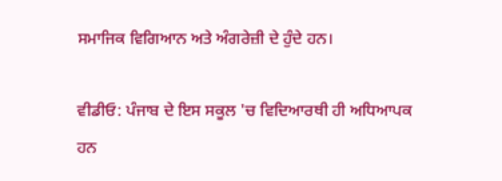ਸਮਾਜਿਕ ਵਿਗਿਆਨ ਅਤੇ ਅੰਗਰੇਜ਼ੀ ਦੇ ਹੁੰਦੇ ਹਨ।

ਵੀਡੀਓ: ਪੰਜਾਬ ਦੇ ਇਸ ਸਕੂਲ 'ਚ ਵਿਦਿਆਰਥੀ ਹੀ ਅਧਿਆਪਕ ਹਨ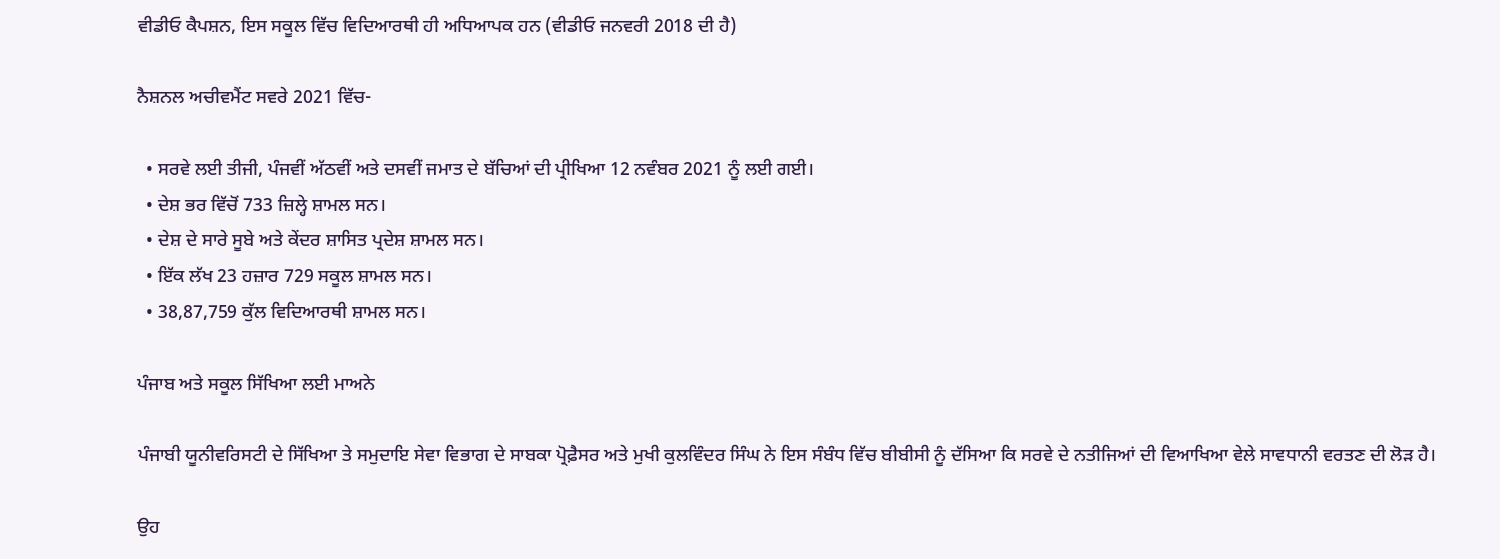ਵੀਡੀਓ ਕੈਪਸ਼ਨ, ਇਸ ਸਕੂਲ ਵਿੱਚ ਵਿਦਿਆਰਥੀ ਹੀ ਅਧਿਆਪਕ ਹਨ (ਵੀਡੀਓ ਜਨਵਰੀ 2018 ਦੀ ਹੈ)

ਨੈਸ਼ਨਲ ਅਚੀਵਮੈਂਟ ਸਵਰੇ 2021 ਵਿੱਚ-

  • ਸਰਵੇ ਲਈ ਤੀਜੀ, ਪੰਜਵੀਂ ਅੱਠਵੀਂ ਅਤੇ ਦਸਵੀਂ ਜਮਾਤ ਦੇ ਬੱਚਿਆਂ ਦੀ ਪ੍ਰੀਖਿਆ 12 ਨਵੰਬਰ 2021 ਨੂੰ ਲਈ ਗਈ।
  • ਦੇਸ਼ ਭਰ ਵਿੱਚੋਂ 733 ਜ਼ਿਲ੍ਹੇ ਸ਼ਾਮਲ ਸਨ।
  • ਦੇਸ਼ ਦੇ ਸਾਰੇ ਸੂਬੇ ਅਤੇ ਕੇਂਦਰ ਸ਼ਾਸਿਤ ਪ੍ਰਦੇਸ਼ ਸ਼ਾਮਲ ਸਨ।
  • ਇੱਕ ਲੱਖ 23 ਹਜ਼ਾਰ 729 ਸਕੂਲ ਸ਼ਾਮਲ ਸਨ।
  • 38,87,759 ਕੁੱਲ ਵਿਦਿਆਰਥੀ ਸ਼ਾਮਲ ਸਨ।

ਪੰਜਾਬ ਅਤੇ ਸਕੂਲ ਸਿੱਖਿਆ ਲਈ ਮਾਅਨੇ

ਪੰਜਾਬੀ ਯੂਨੀਵਰਿਸਟੀ ਦੇ ਸਿੱਖਿਆ ਤੇ ਸਮੁਦਾਇ ਸੇਵਾ ਵਿਭਾਗ ਦੇ ਸਾਬਕਾ ਪ੍ਰੋਫ਼ੈਸਰ ਅਤੇ ਮੁਖੀ ਕੁਲਵਿੰਦਰ ਸਿੰਘ ਨੇ ਇਸ ਸੰਬੰਧ ਵਿੱਚ ਬੀਬੀਸੀ ਨੂੰ ਦੱਸਿਆ ਕਿ ਸਰਵੇ ਦੇ ਨਤੀਜਿਆਂ ਦੀ ਵਿਆਖਿਆ ਵੇਲੇ ਸਾਵਧਾਨੀ ਵਰਤਣ ਦੀ ਲੋੜ ਹੈ।

ਉਹ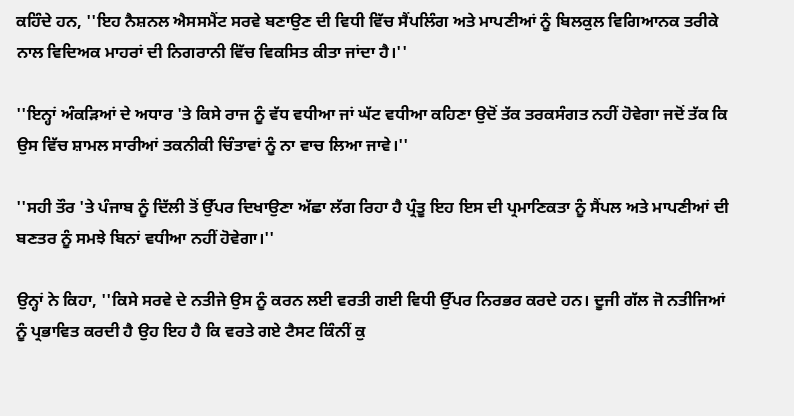ਕਹਿੰਦੇ ਹਨ, ''ਇਹ ਨੈਸ਼ਨਲ ਐਸਸਮੈਂਟ ਸਰਵੇ ਬਣਾਉਣ ਦੀ ਵਿਧੀ ਵਿੱਚ ਸੈਂਪਲਿੰਗ ਅਤੇ ਮਾਪਣੀਆਂ ਨੂੰ ਬਿਲਕੁਲ ਵਿਗਿਆਨਕ ਤਰੀਕੇ ਨਾਲ ਵਿਦਿਅਕ ਮਾਹਰਾਂ ਦੀ ਨਿਗਰਾਨੀ ਵਿੱਚ ਵਿਕਸਿਤ ਕੀਤਾ ਜਾਂਦਾ ਹੈ।''

''ਇਨ੍ਹਾਂ ਅੰਕੜਿਆਂ ਦੇ ਅਧਾਰ 'ਤੇ ਕਿਸੇ ਰਾਜ ਨੂੰ ਵੱਧ ਵਧੀਆ ਜਾਂ ਘੱਟ ਵਧੀਆ ਕਹਿਣਾ ਉਦੋਂ ਤੱਕ ਤਰਕਸੰਗਤ ਨਹੀਂ ਹੋਵੇਗਾ ਜਦੋਂ ਤੱਕ ਕਿ ਉਸ ਵਿੱਚ ਸ਼ਾਮਲ ਸਾਰੀਆਂ ਤਕਨੀਕੀ ਚਿੰਤਾਵਾਂ ਨੂੰ ਨਾ ਵਾਚ ਲਿਆ ਜਾਵੇ।''

''ਸਹੀ ਤੌਰ 'ਤੇ ਪੰਜਾਬ ਨੂੰ ਦਿੱਲੀ ਤੋਂ ਉੱਪਰ ਦਿਖਾਉਣਾ ਅੱਛਾ ਲੱਗ ਰਿਹਾ ਹੈ ਪ੍ਰੰਤੂ ਇਹ ਇਸ ਦੀ ਪ੍ਰਮਾਣਿਕਤਾ ਨੂੰ ਸੈਂਪਲ ਅਤੇ ਮਾਪਣੀਆਂ ਦੀ ਬਣਤਰ ਨੂੰ ਸਮਝੇ ਬਿਨਾਂ ਵਧੀਆ ਨਹੀਂ ਹੋਵੇਗਾ।''

ਉਨ੍ਹਾਂ ਨੇ ਕਿਹਾ, ''ਕਿਸੇ ਸਰਵੇ ਦੇ ਨਤੀਜੇ ਉਸ ਨੂੰ ਕਰਨ ਲਈ ਵਰਤੀ ਗਈ ਵਿਧੀ ਉੱਪਰ ਨਿਰਭਰ ਕਰਦੇ ਹਨ। ਦੂਜੀ ਗੱਲ ਜੋ ਨਤੀਜਿਆਂ ਨੂੰ ਪ੍ਰਭਾਵਿਤ ਕਰਦੀ ਹੈ ਉਹ ਇਹ ਹੈ ਕਿ ਵਰਤੇ ਗਏ ਟੈਸਟ ਕਿੰਨੀਂ ਕੁ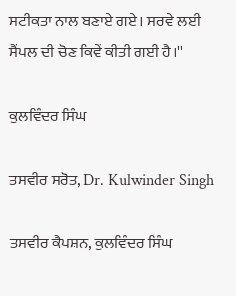ਸਟੀਕਤਾ ਨਾਲ ਬਣਾਏ ਗਏ। ਸਰਵੇ ਲਈ ਸੈਂਪਲ ਦੀ ਚੋਣ ਕਿਵੇਂ ਕੀਤੀ ਗਈ ਹੈ।''

ਕੁਲਵਿੰਦਰ ਸਿੰਘ

ਤਸਵੀਰ ਸਰੋਤ, Dr. Kulwinder Singh

ਤਸਵੀਰ ਕੈਪਸ਼ਨ, ਕੁਲਵਿੰਦਰ ਸਿੰਘ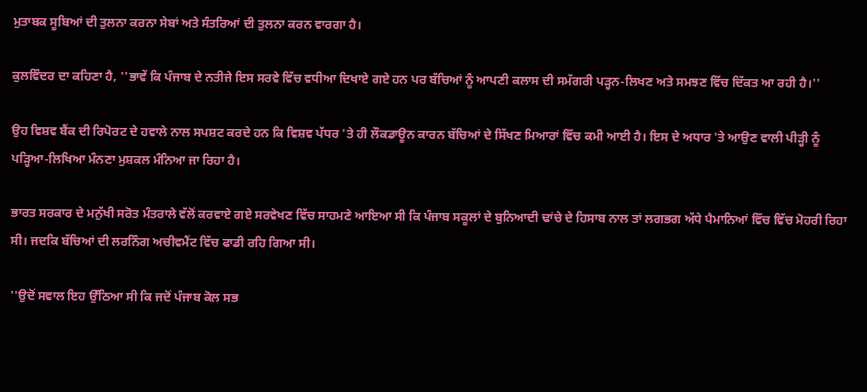ਮੁਤਾਬਕ ਸੂਬਿਆਂ ਦੀ ਤੁਲਨਾ ਕਰਨਾ ਸੇਬਾਂ ਅਤੇ ਸੰਤਰਿਆਂ ਦੀ ਤੁਲਨਾ ਕਰਨ ਵਾਰਗਾ ਹੈ।

ਕੁਲਵਿੰਦਰ ਦਾ ਕਹਿਣਾ ਹੈ, ''ਭਾਵੇਂ ਕਿ ਪੰਜਾਬ ਦੇ ਨਤੀਜੇ ਇਸ ਸਰਵੇ ਵਿੱਚ ਵਧੀਆ ਦਿਖਾਏ ਗਏ ਹਨ ਪਰ ਬੱਚਿਆਂ ਨੂੰ ਆਪਣੀ ਕਲਾਸ ਦੀ ਸਮੱਗਰੀ ਪੜ੍ਹਨ-ਲਿਖਣ ਅਤੇ ਸਮਝਣ ਵਿੱਚ ਦਿੱਕਤ ਆ ਰਹੀ ਹੈ।''

ਉਹ ਵਿਸ਼ਵ ਬੈਂਕ ਦੀ ਰਿਪੋਰਟ ਦੇ ਹਵਾਲੇ ਨਾਲ ਸਪਸ਼ਟ ਕਰਦੇ ਹਨ ਕਿ ਵਿਸ਼ਵ ਪੱਧਰ 'ਤੇ ਹੀ ਲੌਕਡਾਊਨ ਕਾਰਨ ਬੱਚਿਆਂ ਦੇ ਸਿੱਖਣ ਮਿਆਰਾਂ ਵਿੱਚ ਕਮੀ ਆਈ ਹੈ। ਇਸ ਦੇ ਅਧਾਰ 'ਤੇ ਆਉਣ ਵਾਲੀ ਪੀੜ੍ਹੀ ਨੂੰ ਪੜ੍ਹਿਆ-ਲਿਖਿਆ ਮੰਨਣਾ ਮੁਸ਼ਕਲ ਮੰਨਿਆ ਜਾ ਰਿਹਾ ਹੈ।

ਭਾਰਤ ਸਰਕਾਰ ਦੇ ਮਨੁੱਖੀ ਸਰੋਤ ਮੰਤਰਾਲੇ ਵੱਲੋਂ ਕਰਵਾਏ ਗਏ ਸਰਵੇਖਣ ਵਿੱਚ ਸਾਹਮਣੇ ਆਇਆ ਸੀ ਕਿ ਪੰਜਾਬ ਸਕੂਲਾਂ ਦੇ ਬੁਨਿਆਦੀ ਢਾਂਚੇ ਦੇ ਹਿਸਾਬ ਨਾਲ ਤਾਂ ਲਗਭਗ ਅੱਧੇ ਪੈਮਾਨਿਆਂ ਵਿੱਚ ਵਿੱਚ ਮੋਹਰੀ ਰਿਹਾ ਸੀ। ਜਦਕਿ ਬੱਚਿਆਂ ਦੀ ਲਰਨਿੰਗ ਅਚੀਵਮੈਂਟ ਵਿੱਚ ਫਾਡੀ ਰਹਿ ਗਿਆ ਸੀ।

''ਉਦੋਂ ਸਵਾਲ ਇਹ ਉੱਠਿਆ ਸੀ ਕਿ ਜਦੋਂ ਪੰਜਾਬ ਕੋਲ ਸਭ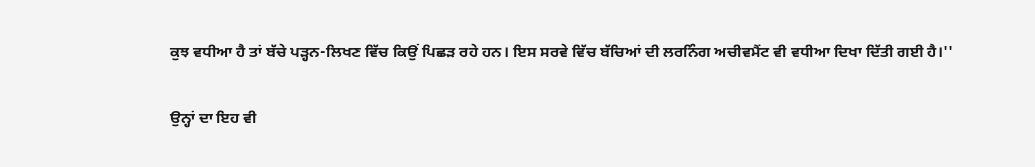ਕੁਝ ਵਧੀਆ ਹੈ ਤਾਂ ਬੱਚੇ ਪੜ੍ਹਨ-ਲਿਖਣ ਵਿੱਚ ਕਿਉਂ ਪਿਛੜ ਰਹੇ ਹਨ। ਇਸ ਸਰਵੇ ਵਿੱਚ ਬੱਚਿਆਂ ਦੀ ਲਰਨਿੰਗ ਅਚੀਵਮੈਂਟ ਵੀ ਵਧੀਆ ਦਿਖਾ ਦਿੱਤੀ ਗਈ ਹੈ।''

ਉਨ੍ਹਾਂ ਦਾ ਇਹ ਵੀ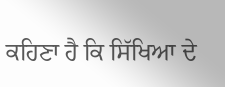ਕਹਿਣਾ ਹੈ ਕਿ ਸਿੱਖਿਆ ਦੇ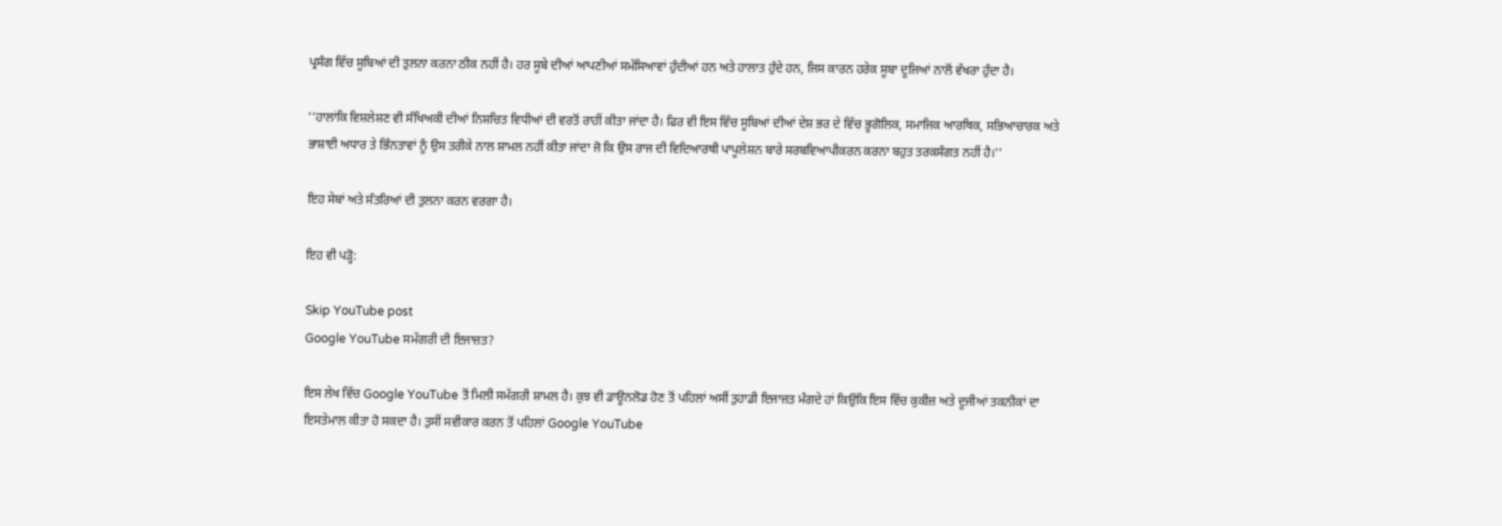ਪ੍ਰਸੰਗ ਵਿੱਚ ਸੂਬਿਆਂ ਦੀ ਤੁਲਨਾ ਕਰਨਾ ਠੀਕ ਨਹੀਂ ਹੈ। ਹਰ ਸੂਬੇ ਦੀਆਂ ਆਪਣੀਆਂ ਸਮੱਸਿਆਵਾਂ ਹੁੰਦੀਆਂ ਹਨ ਅਤੇ ਹਾਲਾਤ ਹੁੰਦੇ ਹਨ, ਜਿਸ ਕਾਰਨ ਹਰੇਕ ਸੂਬਾ ਦੂਜਿਆਂ ਨਾਲੋਂ ਵੱਖਰਾ ਹੁੰਦਾ ਹੈ।

''ਹਾਲਾਂਕਿ ਵਿਸ਼ਲੇਸ਼ਣ ਵੀ ਸੰਖਿਅਕੀ ਦੀਆਂ ਨਿਸ਼ਚਿਤ ਵਿਧੀਆਂ ਦੀ ਵਰਤੋਂ ਰਾਹੀਂ ਕੀਤਾ ਜਾਂਦਾ ਹੈ। ਫਿਰ ਵੀ ਇਸ ਵਿੱਚ ਸੂਬਿਆਂ ਦੀਆਂ ਦੇਸ਼ ਭਰ ਦੇ ਵਿੱਚ ਭੂਗੋਲਿਕ, ਸਮਾਜਿਕ ਆਰਥਿਕ, ਸਭਿਆਚਾਰਕ ਅਤੇ ਭਾਸ਼ਾਈ ਅਧਾਰ ਤੇ ਭਿੰਨਤਾਵਾਂ ਨੂੰ ਉਸ ਤਰੀਕੇ ਨਾਲ ਸ਼ਾਮਲ ਨਹੀਂ ਕੀਤਾ ਜਾਂਦਾ ਜੋ ਕਿ ਉਸ ਰਾਜ ਦੀ ਵਿਦਿਆਰਥੀ ਪਾਪੂਲੇਸ਼ਨ ਬਾਰੇ ਸਰਬਵਿਆਪੀਕਰਨ ਕਰਨਾ ਬਹੁਤ ਤਰਕਸੰਗਤ ਨਹੀਂ ਹੈ।''

ਇਹ ਸੇਬਾਂ ਅਤੇ ਸੰਤਰਿਆਂ ਦੀ ਤੁਲਨਾ ਕਰਨ ਵਰਗਾ ਹੈ।

ਇਹ ਵੀ ਪੜ੍ਹੋ:

Skip YouTube post
Google YouTube ਸਮੱਗਰੀ ਦੀ ਇਜਾਜ਼ਤ?

ਇਸ ਲੇਖ ਵਿੱਚ Google YouTube ਤੋਂ ਮਿਲੀ ਸਮੱਗਰੀ ਸ਼ਾਮਲ ਹੈ। ਕੁਝ ਵੀ ਡਾਊਨਲੋਡ ਹੋਣ ਤੋਂ ਪਹਿਲਾਂ ਅਸੀਂ ਤੁਹਾਡੀ ਇਜਾਜ਼ਤ ਮੰਗਦੇ ਹਾਂ ਕਿਉਂਕਿ ਇਸ ਵਿੱਚ ਕੁਕੀਜ਼ ਅਤੇ ਦੂਜੀਆਂ ਤਕਨੀਕਾਂ ਦਾ ਇਸਤੇਮਾਲ ਕੀਤਾ ਹੋ ਸਕਦਾ ਹੈ। ਤੁਸੀਂ ਸਵੀਕਾਰ ਕਰਨ ਤੋਂ ਪਹਿਲਾਂ Google YouTube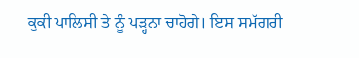ਕੁਕੀ ਪਾਲਿਸੀ ਤੇ ਨੂੰ ਪੜ੍ਹਨਾ ਚਾਹੋਗੇ। ਇਸ ਸਮੱਗਰੀ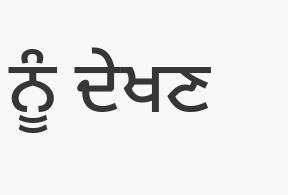ਨੂੰ ਦੇਖਣ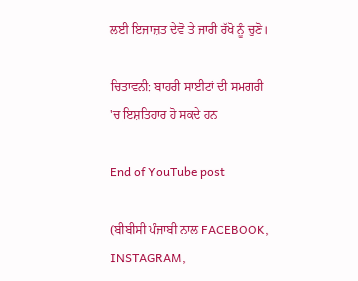ਲਈ ਇਜਾਜ਼ਤ ਦੇਵੋ ਤੇ ਜਾਰੀ ਰੱਖੋ ਨੂੰ ਚੁਣੋ।

ਚਿਤਾਵਨੀ: ਬਾਹਰੀ ਸਾਈਟਾਂ ਦੀ ਸਮਗਰੀ 'ਚ ਇਸ਼ਤਿਹਾਰ ਹੋ ਸਕਦੇ ਹਨ

End of YouTube post

(ਬੀਬੀਸੀ ਪੰਜਾਬੀ ਨਾਲ FACEBOOK, INSTAGRAM,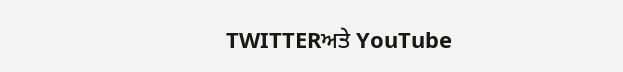TWITTERਅਤੇ YouTube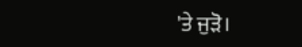'ਤੇ ਜੁੜੋ।